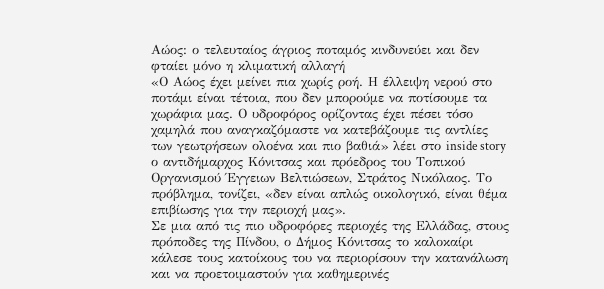Αώος: ο τελευταίος άγριος ποταμός κινδυνεύει και δεν φταίει μόνο η κλιματική αλλαγή
«Ο Αώος έχει μείνει πια χωρίς ροή. Η έλλειψη νερού στο ποτάμι είναι τέτοια, που δεν μπορούμε να ποτίσουμε τα χωράφια μας. Ο υδροφόρος ορίζοντας έχει πέσει τόσο χαμηλά που αναγκαζόμαστε να κατεβάζουμε τις αντλίες των γεωτρήσεων ολοένα και πιο βαθιά» λέει στο inside story ο αντιδήμαρχος Κόνιτσας και πρόεδρος του Τοπικού Οργανισμού Έγγειων Βελτιώσεων, Στράτος Νικόλαος. Το πρόβλημα, τονίζει, «δεν είναι απλώς οικολογικό, είναι θέμα επιβίωσης για την περιοχή μας».
Σε μια από τις πιο υδροφόρες περιοχές της Ελλάδας, στους πρόποδες της Πίνδου, ο Δήμος Κόνιτσας το καλοκαίρι κάλεσε τους κατοίκους του να περιορίσουν την κατανάλωση και να προετοιμαστούν για καθημερινές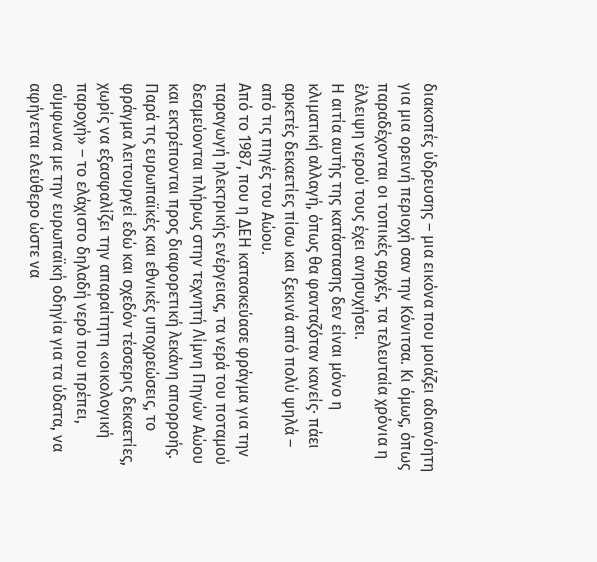διακοπές ύδρευσης – μια εικόνα που μοιάζει αδιανόητη για μια ορεινή περιοχή σαν την Κόνιτσα. Κι όμως, όπως παραδέχονται οι τοπικές αρχές, τα τελευταία χρόνια η έλλειψη νερού τους έχει ανησυχήσει.
Η αιτία αυτής της κατάστασης δεν είναι μόνο η κλιματική αλλαγή, όπως θα φανταζόταν κανείς· πάει αρκετές δεκαετίες πίσω και ξεκινά από πολύ ψηλά – από τις πηγές του Αώου.
Από το 1987, που η ΔΕΗ κατασκεύασε φράγμα για την παραγωγή ηλεκτρικής ενέργειας, τα νερά του ποταμού δεσμεύονται πλήρως στην τεχνητή Λίμνη Πηγών Αώου και εκτρέπονται προς διαφορετική λεκάνη απορροής. Παρά τις ευρωπαϊκές και εθνικές υποχρεώσεις, το φράγμα λειτουργεί εδώ και σχεδόν τέσσερις δεκαετίες, χωρίς να εξασφαλίζει την απαραίτητη «οικολογική παροχή» – το ελάχιστο δηλαδή νερό που πρέπει, σύμφωνα με την ευρωπαϊκή οδηγία για τα ύδατα, να αφήνεται ελεύθερο ώστε να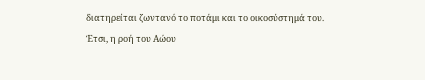διατηρείται ζωντανό το ποτάμι και το οικοσύστημά του.
Έτσι, η ροή του Αώου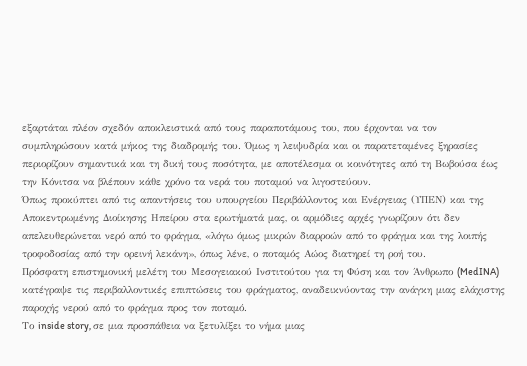εξαρτάται πλέον σχεδόν αποκλειστικά από τους παραποτάμους του, που έρχονται να τον συμπληρώσουν κατά μήκος της διαδρομής του. Όμως η λειψυδρία και οι παρατεταμένες ξηρασίες περιορίζουν σημαντικά και τη δική τους ποσότητα, με αποτέλεσμα οι κοινότητες από τη Βωβούσα έως την Κόνιτσα να βλέπουν κάθε χρόνο τα νερά του ποταμού να λιγοστεύουν.
Όπως προκύπτει από τις απαντήσεις του υπουργείου Περιβάλλοντος και Ενέργειας (ΥΠΕΝ) και της Αποκεντρωμένης Διοίκησης Ηπείρου στα ερωτήματά μας, οι αρμόδιες αρχές γνωρίζουν ότι δεν απελευθερώνεται νερό από το φράγμα, «λόγω όμως μικρών διαρροών από το φράγμα και της λοιπής τροφοδοσίας από την ορεινή λεκάνη», όπως λένε, ο ποταμός Αώος διατηρεί τη ροή του.
Πρόσφατη επιστημονική μελέτη του Μεσογειακού Ινστιτούτου για τη Φύση και τον Άνθρωπο (MedINA) κατέγραψε τις περιβαλλοντικές επιπτώσεις του φράγματος, αναδεικνύοντας την ανάγκη μιας ελάχιστης παροχής νερού από το φράγμα προς τον ποταμό.
Το inside story, σε μια προσπάθεια να ξετυλίξει το νήμα μιας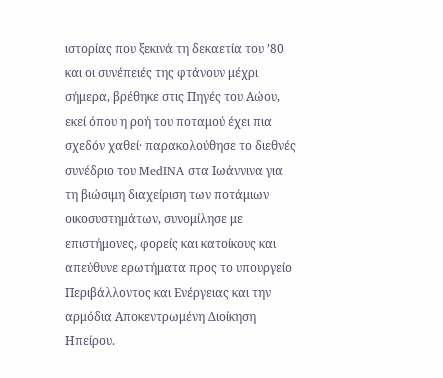ιστορίας που ξεκινά τη δεκαετία του ’80 και οι συνέπειές της φτάνουν μέχρι σήμερα, βρέθηκε στις Πηγές του Αώου, εκεί όπου η ροή του ποταμού έχει πια σχεδόν χαθεί· παρακολούθησε το διεθνές συνέδριο του MedINA στα Ιωάννινα για τη βιώσιμη διαχείριση των ποτάμιων οικοσυστημάτων, συνομίλησε με επιστήμονες, φορείς και κατοίκους και απεύθυνε ερωτήματα προς το υπουργείο Περιβάλλοντος και Ενέργειας και την αρμόδια Αποκεντρωμένη Διοίκηση Ηπείρου.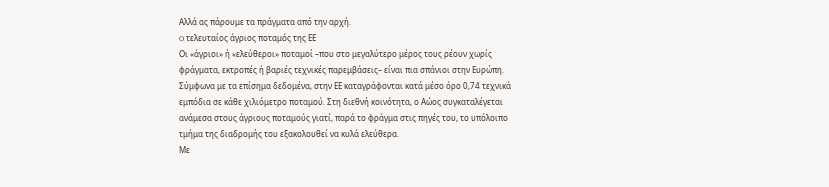Αλλά ας πάρουμε τα πράγματα από την αρχή.
O τελευταίος άγριος ποταμός της ΕΕ
Οι «άγριοι» ή «ελεύθεροι» ποταμοί –που στο μεγαλύτερο μέρος τους ρέουν χωρίς φράγματα, εκτροπές ή βαριές τεχνικές παρεμβάσεις– είναι πια σπάνιοι στην Ευρώπη. Σύμφωνα με τα επίσημα δεδομένα, στην ΕΕ καταγράφονται κατά μέσο όρο 0,74 τεχνικά εμπόδια σε κάθε χιλιόμετρο ποταμού. Στη διεθνή κοινότητα, ο Αώος συγκαταλέγεται ανάμεσα στους άγριους ποταμούς γιατί, παρά το φράγμα στις πηγές του, το υπόλοιπο τμήμα της διαδρομής του εξακολουθεί να κυλά ελεύθερα.
Με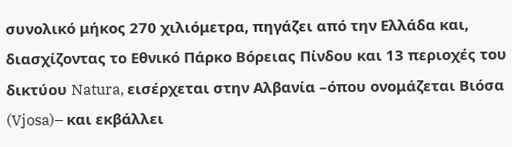συνολικό μήκος 270 χιλιόμετρα, πηγάζει από την Ελλάδα και, διασχίζοντας το Εθνικό Πάρκο Βόρειας Πίνδου και 13 περιοχές του δικτύου Natura, εισέρχεται στην Αλβανία –όπου ονομάζεται Βιόσα (Vjosa)– και εκβάλλει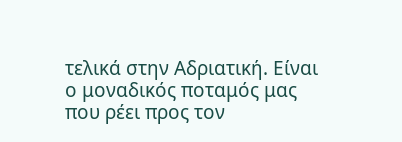τελικά στην Αδριατική. Είναι ο μοναδικός ποταμός μας που ρέει προς τον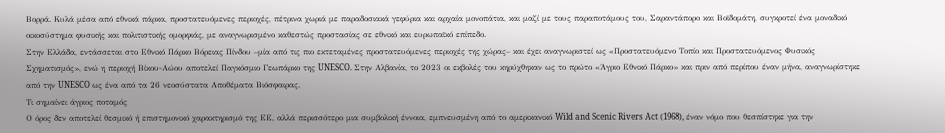Βορρά. Κυλά μέσα από εθνικά πάρκα, προστατευόμενες περιοχές, πέτρινα χωριά με παραδοσιακά γεφύρια και αρχαία μονοπάτια, και μαζί με τους παραποτάμους του, Σαραντάπορο και Βοϊδομάτη, συγκροτεί ένα μοναδικό οικοσύστημα φυσικής και πολιτιστικής ομορφιάς, με αναγνωρισμένο καθεστώς προστασίας σε εθνικό και ευρωπαϊκό επίπεδο.
Στην Ελλάδα, εντάσσεται στο Εθνικό Πάρκο Βόρειας Πίνδου –μία από τις πιο εκτεταμένες προστατευόμενες περιοχές της χώρας– και έχει αναγνωριστεί ως «Προστατευόμενο Τοπίο και Προστατευόμενος Φυσικός Σχηματισμός», ενώ η περιοχή Βίκου-Αώου αποτελεί Παγκόσμιο Γεωπάρκο της UNESCO. Στην Αλβανία, το 2023 οι εκβολές του κηρύχθηκαν ως το πρώτο «Άγριο Εθνικό Πάρκο» και πριν από περίπου έναν μήνα, αναγνωρίστηκε από την UNESCO ως ένα από τα 26 νεοσύστατα Αποθέματα Βιόσφαιρας.
Tι σημαίνει άγριος ποταμός
Ο όρος δεν αποτελεί θεσμικό ή επιστημονικό χαρακτηρισμό της ΕΕ, αλλά περισσότερο μια συμβολική έννοια, εμπνευσμένη από το αμερικανικό Wild and Scenic Rivers Act (1968), έναν νόμο που θεσπίστηκε για την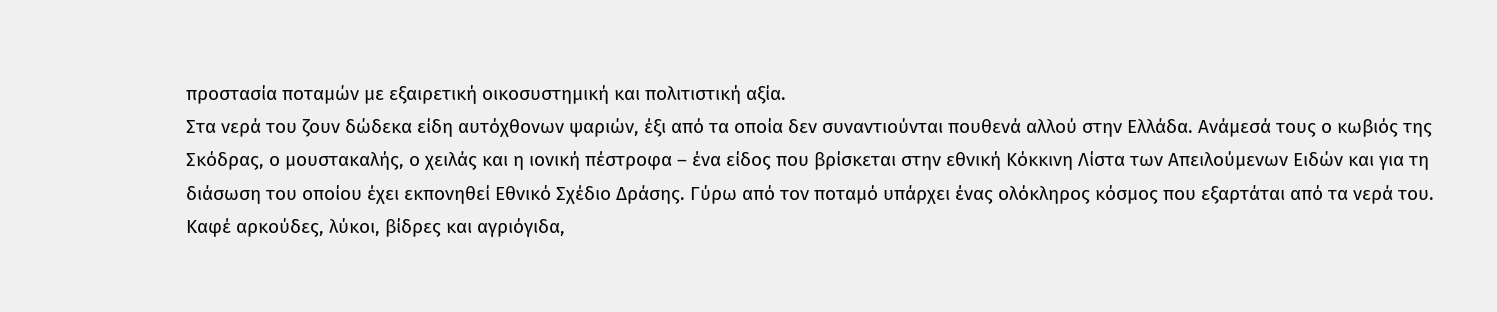προστασία ποταμών με εξαιρετική οικοσυστημική και πολιτιστική αξία.
Στα νερά του ζουν δώδεκα είδη αυτόχθονων ψαριών, έξι από τα οποία δεν συναντιούνται πουθενά αλλού στην Ελλάδα. Ανάμεσά τους ο κωβιός της Σκόδρας, ο μουστακαλής, ο χειλάς και η ιονική πέστροφα – ένα είδος που βρίσκεται στην εθνική Κόκκινη Λίστα των Απειλούμενων Ειδών και για τη διάσωση του οποίου έχει εκπονηθεί Εθνικό Σχέδιο Δράσης. Γύρω από τον ποταμό υπάρχει ένας ολόκληρος κόσμος που εξαρτάται από τα νερά του. Καφέ αρκούδες, λύκοι, βίδρες και αγριόγιδα,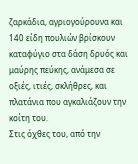ζαρκάδια, αγριογούρουνα και 140 είδη πουλιών βρίσκουν καταφύγιο στα δάση δρυός και μαύρης πεύκης, ανάμεσα σε οξιές, ιτιές, σκλήθρες, και πλατάνια που αγκαλιάζουν την κοίτη του.
Στις όχθες του, από την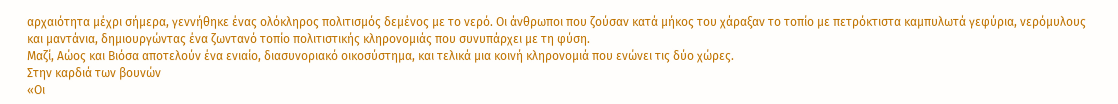αρχαιότητα μέχρι σήμερα, γεννήθηκε ένας ολόκληρος πολιτισμός δεμένος με το νερό. Οι άνθρωποι που ζούσαν κατά μήκος του χάραξαν το τοπίο με πετρόκτιστα καμπυλωτά γεφύρια, νερόμυλους και μαντάνια, δημιουργώντας ένα ζωντανό τοπίο πολιτιστικής κληρονομιάς που συνυπάρχει με τη φύση.
Μαζί, Αώος και Βιόσα αποτελούν ένα ενιαίο, διασυνοριακό οικοσύστημα, και τελικά μια κοινή κληρονομιά που ενώνει τις δύο χώρες.
Στην καρδιά των βουνών
«Οι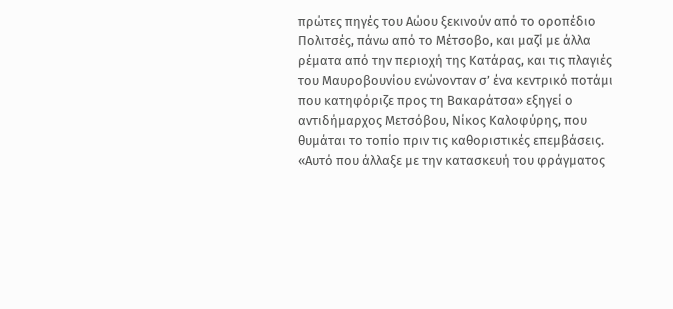πρώτες πηγές του Αώου ξεκινούν από το οροπέδιο Πολιτσές, πάνω από το Μέτσοβο, και μαζί με άλλα ρέματα από την περιοχή της Κατάρας, και τις πλαγιές του Μαυροβουνίου ενώνονταν σ’ ένα κεντρικό ποτάμι που κατηφόριζε προς τη Βακαράτσα» εξηγεί ο αντιδήμαρχος Μετσόβου, Νίκος Καλοφύρης, που θυμάται το τοπίο πριν τις καθοριστικές επεμβάσεις. «Αυτό που άλλαξε με την κατασκευή του φράγματος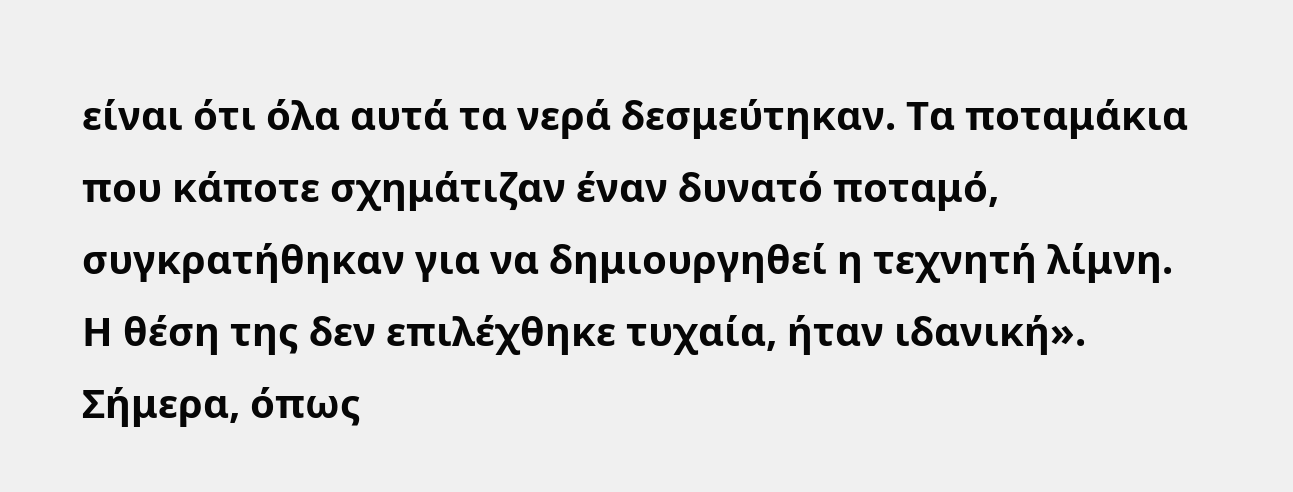είναι ότι όλα αυτά τα νερά δεσμεύτηκαν. Τα ποταμάκια που κάποτε σχημάτιζαν έναν δυνατό ποταμό, συγκρατήθηκαν για να δημιουργηθεί η τεχνητή λίμνη. Η θέση της δεν επιλέχθηκε τυχαία, ήταν ιδανική».
Σήμερα, όπως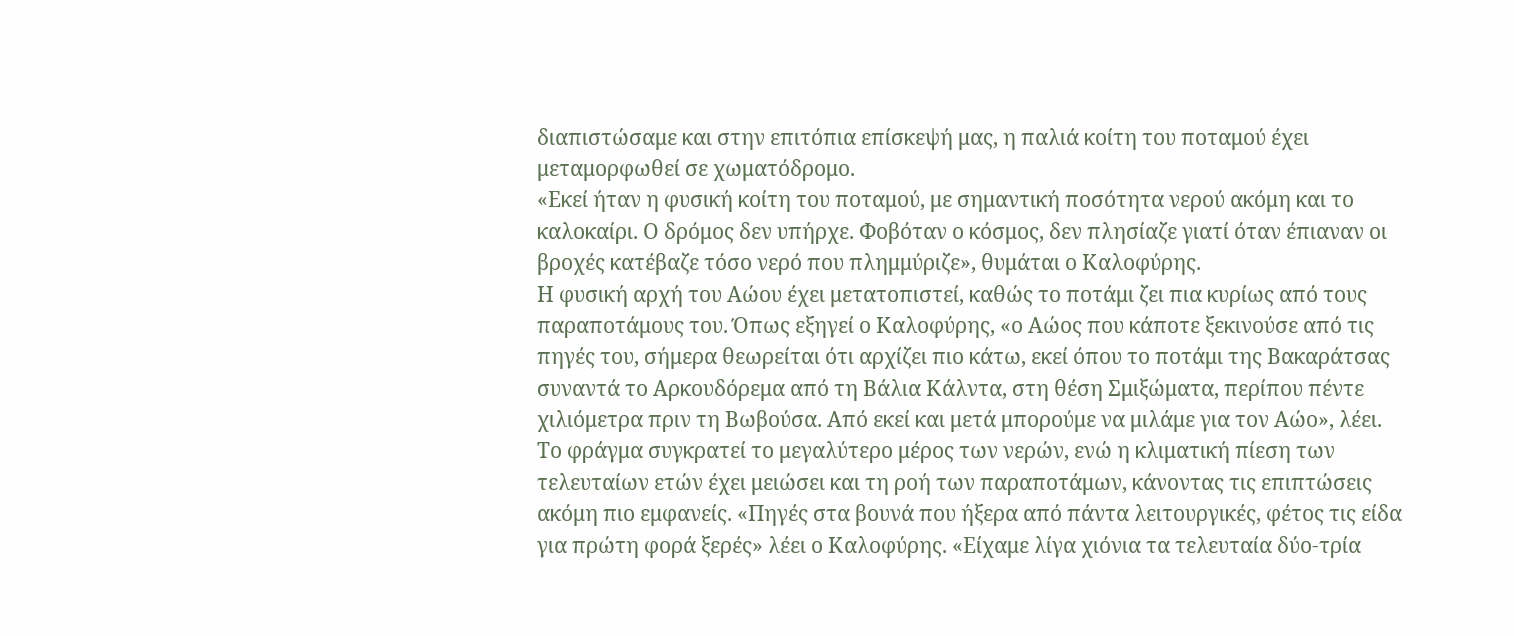διαπιστώσαμε και στην επιτόπια επίσκεψή μας, η παλιά κοίτη του ποταμού έχει μεταμορφωθεί σε χωματόδρομο.
«Εκεί ήταν η φυσική κοίτη του ποταμού, με σημαντική ποσότητα νερού ακόμη και το καλοκαίρι. Ο δρόμος δεν υπήρχε. Φοβόταν ο κόσμος, δεν πλησίαζε γιατί όταν έπιαναν οι βροχές κατέβαζε τόσο νερό που πλημμύριζε», θυμάται ο Καλοφύρης.
Η φυσική αρχή του Αώου έχει μετατοπιστεί, καθώς το ποτάμι ζει πια κυρίως από τους παραποτάμους του. Όπως εξηγεί ο Καλοφύρης, «ο Αώος που κάποτε ξεκινούσε από τις πηγές του, σήμερα θεωρείται ότι αρχίζει πιο κάτω, εκεί όπου το ποτάμι της Βακαράτσας συναντά το Αρκουδόρεμα από τη Βάλια Κάλντα, στη θέση Σμιξώματα, περίπου πέντε χιλιόμετρα πριν τη Βωβούσα. Από εκεί και μετά μπορούμε να μιλάμε για τον Αώο», λέει.
Το φράγμα συγκρατεί το μεγαλύτερο μέρος των νερών, ενώ η κλιματική πίεση των τελευταίων ετών έχει μειώσει και τη ροή των παραποτάμων, κάνοντας τις επιπτώσεις ακόμη πιο εμφανείς. «Πηγές στα βουνά που ήξερα από πάντα λειτουργικές, φέτος τις είδα για πρώτη φορά ξερές» λέει ο Καλοφύρης. «Είχαμε λίγα χιόνια τα τελευταία δύο-τρία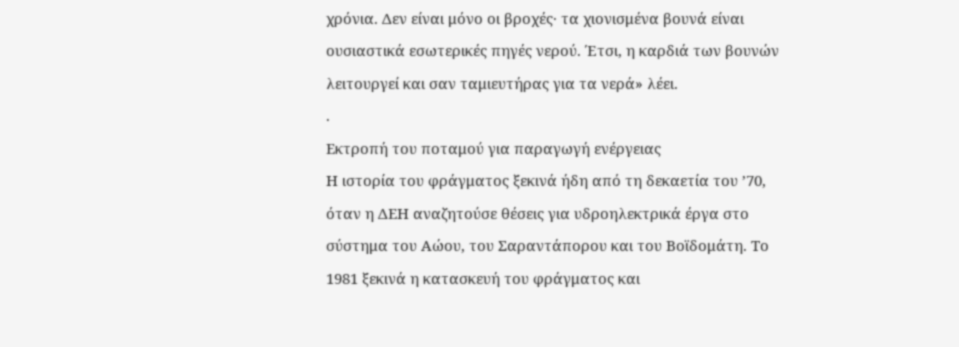χρόνια. Δεν είναι μόνο οι βροχές· τα χιονισμένα βουνά είναι ουσιαστικά εσωτερικές πηγές νερού. Έτσι, η καρδιά των βουνών λειτουργεί και σαν ταμιευτήρας για τα νερά» λέει.
.
Εκτροπή του ποταμού για παραγωγή ενέργειας
Η ιστορία του φράγματος ξεκινά ήδη από τη δεκαετία του ’70, όταν η ΔΕΗ αναζητούσε θέσεις για υδροηλεκτρικά έργα στο σύστημα του Αώου, του Σαραντάπορου και του Βοϊδομάτη. Το 1981 ξεκινά η κατασκευή του φράγματος και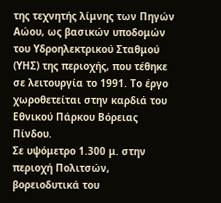της τεχνητής λίμνης των Πηγών Αώου, ως βασικών υποδομών του Υδροηλεκτρικού Σταθμού (ΥΗΣ) της περιοχής, που τέθηκε σε λειτουργία το 1991. Το έργο χωροθετείται στην καρδιά του Εθνικού Πάρκου Βόρειας Πίνδου.
Σε υψόμετρο 1.300 μ. στην περιοχή Πολιτσών, βορειοδυτικά του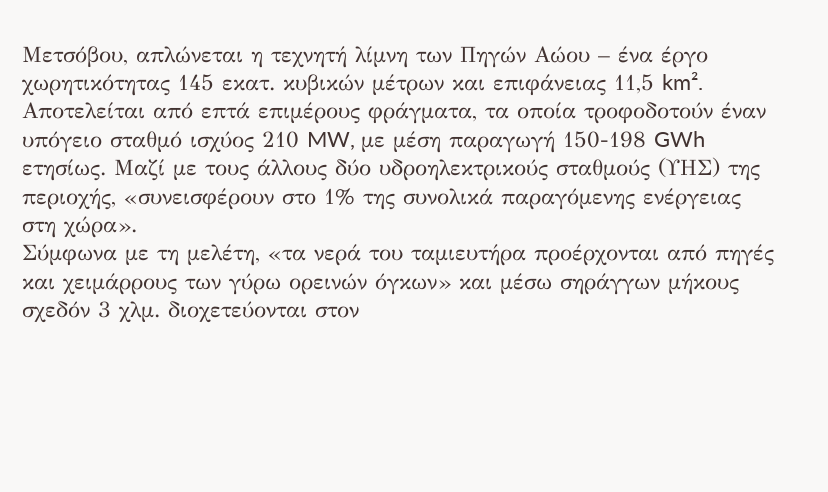Μετσόβου, απλώνεται η τεχνητή λίμνη των Πηγών Αώου – ένα έργο χωρητικότητας 145 εκατ. κυβικών μέτρων και επιφάνειας 11,5 km². Αποτελείται από επτά επιμέρους φράγματα, τα οποία τροφοδοτούν έναν υπόγειο σταθμό ισχύος 210 MW, με μέση παραγωγή 150-198 GWh ετησίως. Μαζί με τους άλλους δύο υδροηλεκτρικούς σταθμούς (ΥΗΣ) της περιοχής, «συνεισφέρουν στο 1% της συνολικά παραγόμενης ενέργειας στη χώρα».
Σύμφωνα με τη μελέτη, «τα νερά του ταμιευτήρα προέρχονται από πηγές και χειμάρρους των γύρω ορεινών όγκων» και μέσω σηράγγων μήκους σχεδόν 3 χλμ. διοχετεύονται στον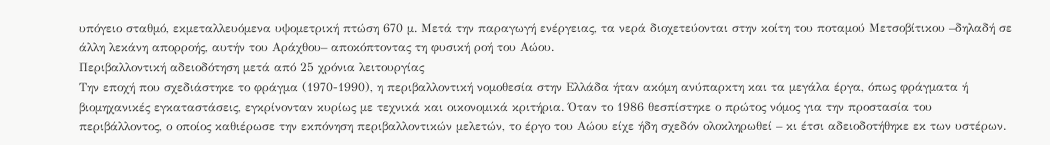υπόγειο σταθμό, εκμεταλλευόμενα υψομετρική πτώση 670 μ. Μετά την παραγωγή ενέργειας, τα νερά διοχετεύονται στην κοίτη του ποταμού Μετσοβίτικου –δηλαδή σε άλλη λεκάνη απορροής, αυτήν του Αράχθου– αποκόπτοντας τη φυσική ροή του Αώου.
Περιβαλλοντική αδειοδότηση μετά από 25 χρόνια λειτουργίας
Την εποχή που σχεδιάστηκε το φράγμα (1970-1990), η περιβαλλοντική νομοθεσία στην Ελλάδα ήταν ακόμη ανύπαρκτη και τα μεγάλα έργα, όπως φράγματα ή βιομηχανικές εγκαταστάσεις, εγκρίνονταν κυρίως με τεχνικά και οικονομικά κριτήρια. Όταν το 1986 θεσπίστηκε ο πρώτος νόμος για την προστασία του περιβάλλοντος, ο οποίος καθιέρωσε την εκπόνηση περιβαλλοντικών μελετών, το έργο του Αώου είχε ήδη σχεδόν ολοκληρωθεί – κι έτσι αδειοδοτήθηκε εκ των υστέρων.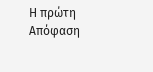Η πρώτη Απόφαση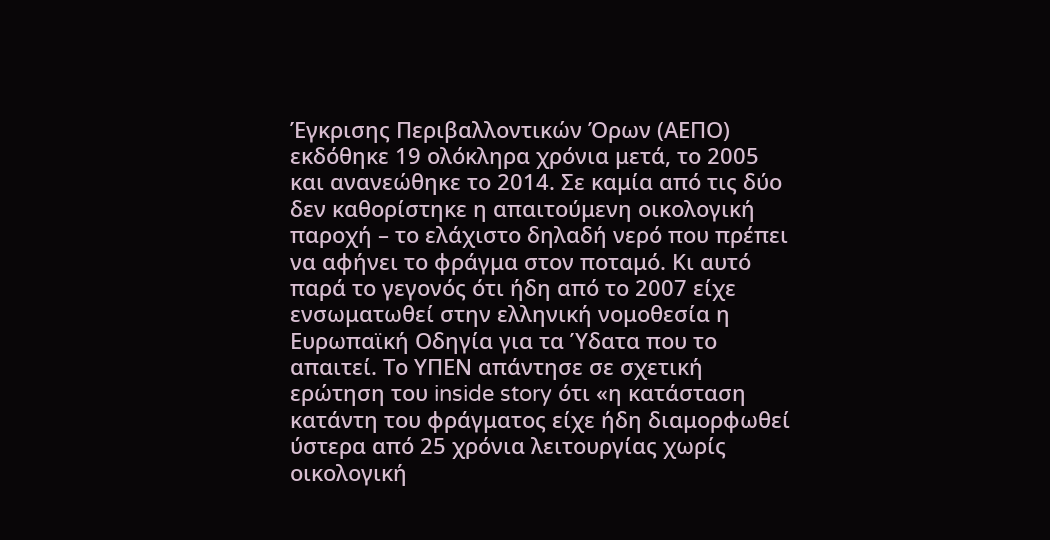Έγκρισης Περιβαλλοντικών Όρων (ΑΕΠΟ) εκδόθηκε 19 ολόκληρα χρόνια μετά, το 2005 και ανανεώθηκε το 2014. Σε καμία από τις δύο δεν καθορίστηκε η απαιτούμενη οικολογική παροχή – το ελάχιστο δηλαδή νερό που πρέπει να αφήνει το φράγμα στον ποταμό. Κι αυτό παρά το γεγονός ότι ήδη από το 2007 είχε ενσωματωθεί στην ελληνική νομοθεσία η Ευρωπαϊκή Οδηγία για τα Ύδατα που το απαιτεί. Το ΥΠΕΝ απάντησε σε σχετική ερώτηση του inside story ότι «η κατάσταση κατάντη του φράγματος είχε ήδη διαμορφωθεί ύστερα από 25 χρόνια λειτουργίας χωρίς οικολογική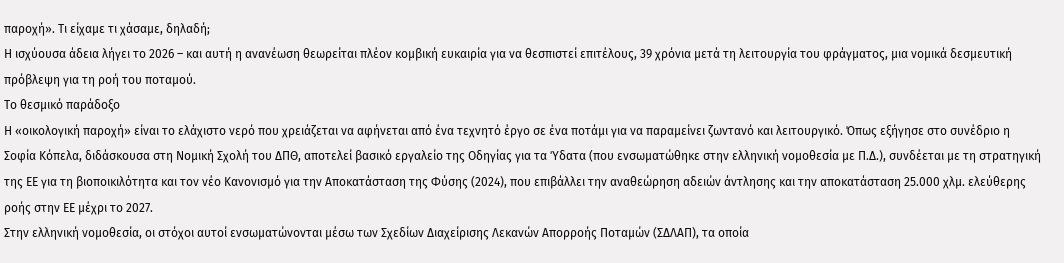παροχή». Τι είχαμε τι χάσαμε, δηλαδή;
Η ισχύουσα άδεια λήγει το 2026 – και αυτή η ανανέωση θεωρείται πλέον κομβική ευκαιρία για να θεσπιστεί επιτέλους, 39 χρόνια μετά τη λειτουργία του φράγματος, μια νομικά δεσμευτική πρόβλεψη για τη ροή του ποταμού.
Το θεσμικό παράδοξο
Η «οικολογική παροχή» είναι το ελάχιστο νερό που χρειάζεται να αφήνεται από ένα τεχνητό έργο σε ένα ποτάμι για να παραμείνει ζωντανό και λειτουργικό. Όπως εξήγησε στο συνέδριο η Σοφία Κόπελα, διδάσκουσα στη Νομική Σχολή του ΔΠΘ, αποτελεί βασικό εργαλείο της Οδηγίας για τα Ύδατα (που ενσωματώθηκε στην ελληνική νομοθεσία με Π.Δ.), συνδέεται με τη στρατηγική της ΕΕ για τη βιοποικιλότητα και τον νέο Κανονισμό για την Αποκατάσταση της Φύσης (2024), που επιβάλλει την αναθεώρηση αδειών άντλησης και την αποκατάσταση 25.000 χλμ. ελεύθερης ροής στην ΕΕ μέχρι το 2027.
Στην ελληνική νομοθεσία, οι στόχοι αυτοί ενσωματώνονται μέσω των Σχεδίων Διαχείρισης Λεκανών Απορροής Ποταμών (ΣΔΛΑΠ), τα οποία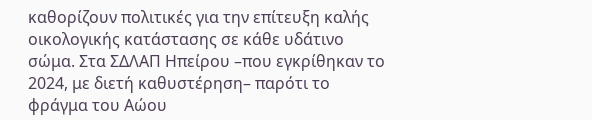καθορίζουν πολιτικές για την επίτευξη καλής οικολογικής κατάστασης σε κάθε υδάτινο σώμα. Στα ΣΔΛΑΠ Ηπείρου –που εγκρίθηκαν το 2024, με διετή καθυστέρηση– παρότι το φράγμα του Αώου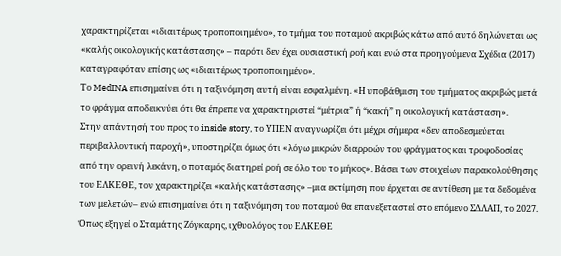χαρακτηρίζεται «ιδιαιτέρως τροποποιημένο», το τμήμα του ποταμού ακριβώς κάτω από αυτό δηλώνεται ως «καλής οικολογικής κατάστασης» – παρότι δεν έχει ουσιαστική ροή και ενώ στα προηγούμενα Σχέδια (2017) καταγραφόταν επίσης ως «ιδιαιτέρως τροποποιημένο».
Το MedINA επισημαίνει ότι η ταξινόμηση αυτή είναι εσφαλμένη. «Η υποβάθμιση του τμήματος ακριβώς μετά το φράγμα αποδεικνύει ότι θα έπρεπε να χαρακτηριστεί “μέτρια” ή “κακή” η οικολογική κατάσταση».
Στην απάντησή του προς το inside story, το ΥΠΕΝ αναγνωρίζει ότι μέχρι σήμερα «δεν αποδεσμεύεται περιβαλλοντική παροχή», υποστηρίζει όμως ότι «λόγω μικρών διαρροών του φράγματος και τροφοδοσίας από την ορεινή λεκάνη, ο ποταμός διατηρεί ροή σε όλο του το μήκος». Βάσει των στοιχείων παρακολούθησης του ΕΛΚΕΘΕ, τον χαρακτηρίζει «καλής κατάστασης» –μια εκτίμηση που έρχεται σε αντίθεση με τα δεδομένα των μελετών– ενώ επισημαίνει ότι η ταξινόμηση του ποταμού θα επανεξεταστεί στο επόμενο ΣΔΛΑΠ, το 2027.
Όπως εξηγεί ο Σταμάτης Ζόγκαρης, ιχθυολόγος του ΕΛΚΕΘΕ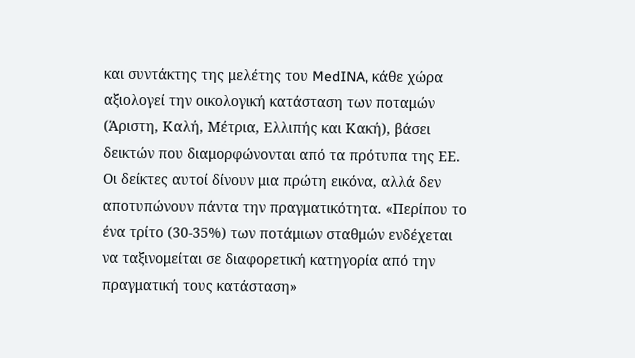και συντάκτης της μελέτης του MedINA, κάθε χώρα αξιολογεί την οικολογική κατάσταση των ποταμών (Άριστη, Καλή, Μέτρια, Ελλιπής και Κακή), βάσει δεικτών που διαμορφώνονται από τα πρότυπα της ΕΕ. Οι δείκτες αυτοί δίνουν μια πρώτη εικόνα, αλλά δεν αποτυπώνουν πάντα την πραγματικότητα. «Περίπου το ένα τρίτο (30-35%) των ποτάμιων σταθμών ενδέχεται να ταξινομείται σε διαφορετική κατηγορία από την πραγματική τους κατάσταση»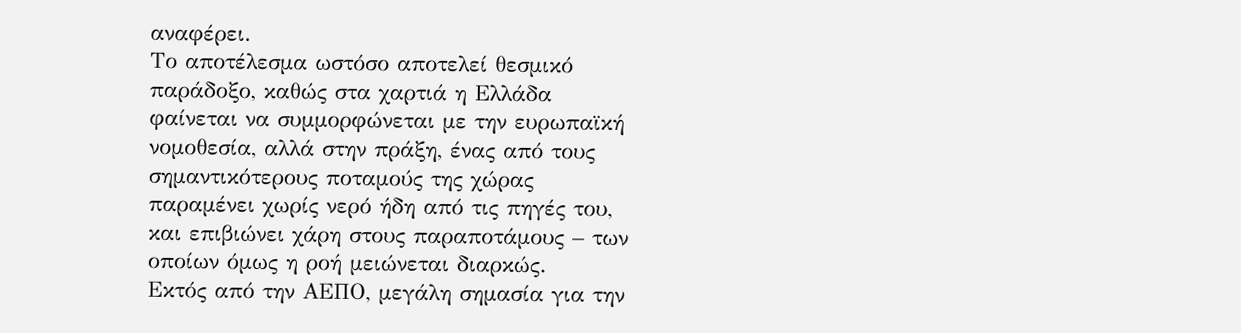αναφέρει.
Το αποτέλεσμα ωστόσο αποτελεί θεσμικό παράδοξο, καθώς στα χαρτιά η Ελλάδα φαίνεται να συμμορφώνεται με την ευρωπαϊκή νομοθεσία, αλλά στην πράξη, ένας από τους σημαντικότερους ποταμούς της χώρας παραμένει χωρίς νερό ήδη από τις πηγές του, και επιβιώνει χάρη στους παραποτάμους – των οποίων όμως η ροή μειώνεται διαρκώς.
Εκτός από την ΑΕΠΟ, μεγάλη σημασία για την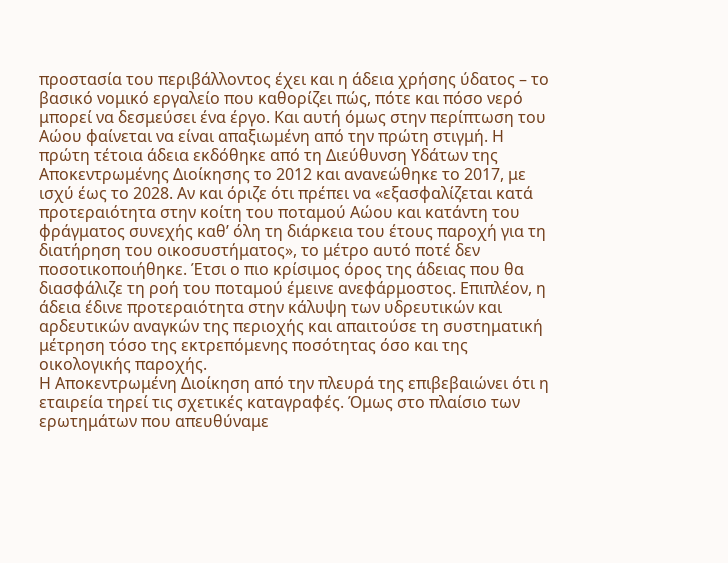προστασία του περιβάλλοντος έχει και η άδεια χρήσης ύδατος – το βασικό νομικό εργαλείο που καθορίζει πώς, πότε και πόσο νερό μπορεί να δεσμεύσει ένα έργο. Και αυτή όμως στην περίπτωση του Αώου φαίνεται να είναι απαξιωμένη από την πρώτη στιγμή. Η πρώτη τέτοια άδεια εκδόθηκε από τη Διεύθυνση Υδάτων της Αποκεντρωμένης Διοίκησης το 2012 και ανανεώθηκε το 2017, με ισχύ έως το 2028. Αν και όριζε ότι πρέπει να «εξασφαλίζεται κατά προτεραιότητα στην κοίτη του ποταμού Αώου και κατάντη του φράγματος συνεχής καθ’ όλη τη διάρκεια του έτους παροχή για τη διατήρηση του οικοσυστήματος», το μέτρο αυτό ποτέ δεν ποσοτικοποιήθηκε. Έτσι ο πιο κρίσιμος όρος της άδειας που θα διασφάλιζε τη ροή του ποταμού έμεινε ανεφάρμοστος. Επιπλέον, η άδεια έδινε προτεραιότητα στην κάλυψη των υδρευτικών και αρδευτικών αναγκών της περιοχής και απαιτούσε τη συστηματική μέτρηση τόσο της εκτρεπόμενης ποσότητας όσο και της οικολογικής παροχής.
Η Αποκεντρωμένη Διοίκηση από την πλευρά της επιβεβαιώνει ότι η εταιρεία τηρεί τις σχετικές καταγραφές. Όμως στο πλαίσιο των ερωτημάτων που απευθύναμε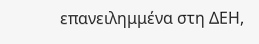επανειλημμένα στη ΔΕΗ,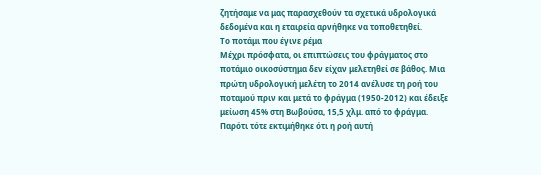ζητήσαμε να μας παρασχεθούν τα σχετικά υδρολογικά δεδομένα και η εταιρεία αρνήθηκε να τοποθετηθεί.
Το ποτάμι που έγινε ρέμα
Μέχρι πρόσφατα, οι επιπτώσεις του φράγματος στο ποτάμιο οικοσύστημα δεν είχαν μελετηθεί σε βάθος. Μια πρώτη υδρολογική μελέτη το 2014 ανέλυσε τη ροή του ποταμού πριν και μετά το φράγμα (1950-2012) και έδειξε μείωση 45% στη Βωβούσα, 15,5 χλμ. από το φράγμα. Παρότι τότε εκτιμήθηκε ότι η ροή αυτή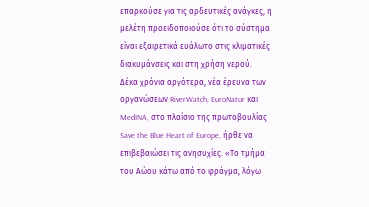επαρκούσε για τις αρδευτικές ανάγκες, η μελέτη προειδοποιούσε ότι το σύστημα είναι εξαιρετικά ευάλωτο στις κλιματικές διακυμάνσεις και στη χρήση νερού.
Δέκα χρόνια αργότερα, νέα έρευνα των οργανώσεων RiverWatch, EuroNatur και MedINA, στο πλαίσιο της πρωτοβουλίας Save the Blue Heart of Europe, ήρθε να επιβεβαιώσει τις ανησυχίες. «Το τμήμα του Αώου κάτω από το φράγμα, λόγω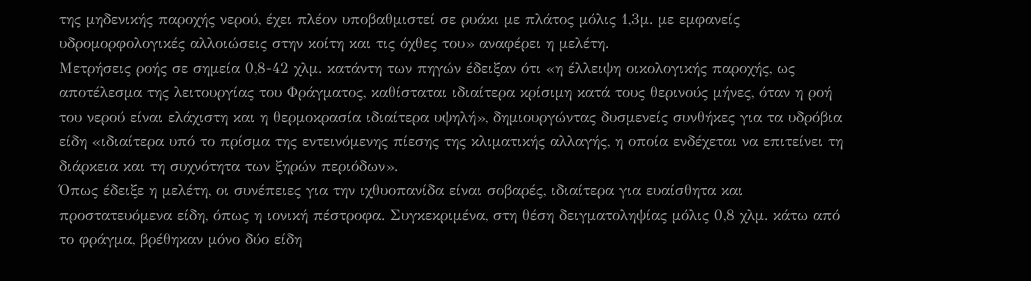της μηδενικής παροχής νερού, έχει πλέον υποβαθμιστεί σε ρυάκι με πλάτος μόλις 1,3μ. με εμφανείς υδρομορφολογικές αλλοιώσεις στην κοίτη και τις όχθες του» αναφέρει η μελέτη.
Μετρήσεις ροής σε σημεία 0,8-42 χλμ. κατάντη των πηγών έδειξαν ότι «η έλλειψη οικολογικής παροχής, ως αποτέλεσμα της λειτουργίας του Φράγματος, καθίσταται ιδιαίτερα κρίσιμη κατά τους θερινούς μήνες, όταν η ροή του νερού είναι ελάχιστη και η θερμοκρασία ιδιαίτερα υψηλή», δημιουργώντας δυσμενείς συνθήκες για τα υδρόβια είδη «ιδιαίτερα υπό το πρίσμα της εντεινόμενης πίεσης της κλιματικής αλλαγής, η οποία ενδέχεται να επιτείνει τη διάρκεια και τη συχνότητα των ξηρών περιόδων».
Όπως έδειξε η μελέτη, οι συνέπειες για την ιχθυοπανίδα είναι σοβαρές, ιδιαίτερα για ευαίσθητα και προστατευόμενα είδη, όπως η ιονική πέστροφα. Συγκεκριμένα, στη θέση δειγματοληψίας μόλις 0,8 χλμ. κάτω από το φράγμα, βρέθηκαν μόνο δύο είδη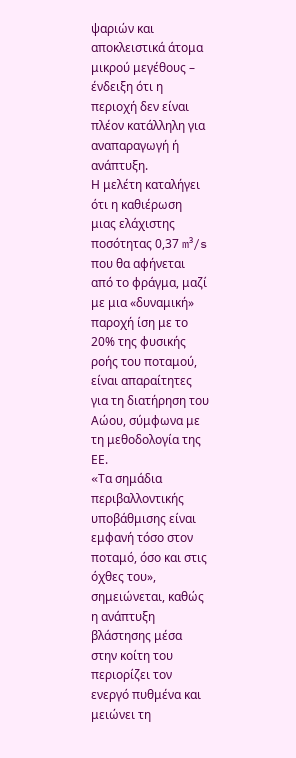ψαριών και αποκλειστικά άτομα μικρού μεγέθους – ένδειξη ότι η περιοχή δεν είναι πλέον κατάλληλη για αναπαραγωγή ή ανάπτυξη.
Η μελέτη καταλήγει ότι η καθιέρωση μιας ελάχιστης ποσότητας 0,37 m³/s που θα αφήνεται από το φράγμα, μαζί με μια «δυναμική» παροχή ίση με το 20% της φυσικής ροής του ποταμού, είναι απαραίτητες για τη διατήρηση του Αώου, σύμφωνα με τη μεθοδολογία της ΕΕ.
«Tα σημάδια περιβαλλοντικής υποβάθμισης είναι εμφανή τόσο στον ποταμό, όσο και στις όχθες του», σημειώνεται, καθώς η ανάπτυξη βλάστησης μέσα στην κοίτη του περιορίζει τον ενεργό πυθμένα και μειώνει τη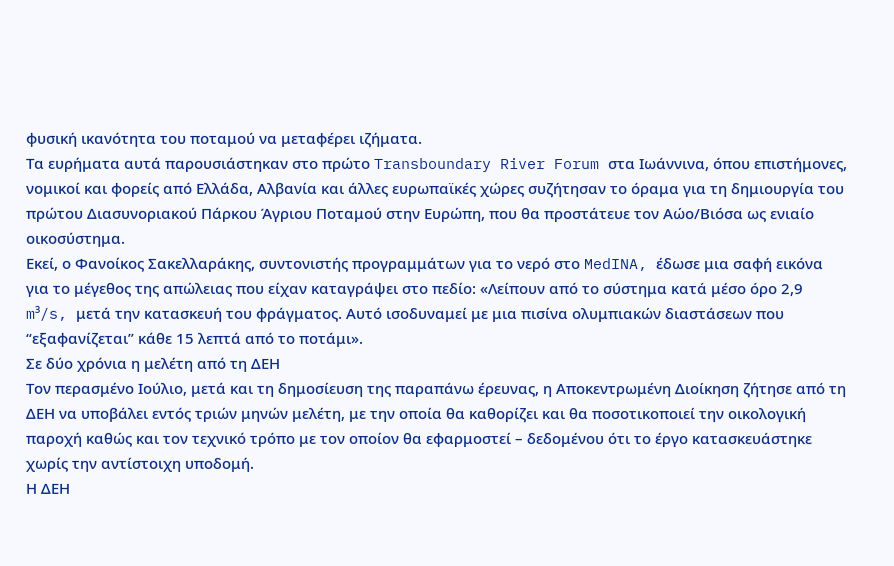φυσική ικανότητα του ποταμού να μεταφέρει ιζήματα.
Τα ευρήματα αυτά παρουσιάστηκαν στο πρώτο Transboundary River Forum στα Ιωάννινα, όπου επιστήμονες, νομικοί και φορείς από Ελλάδα, Αλβανία και άλλες ευρωπαϊκές χώρες συζήτησαν το όραμα για τη δημιουργία του πρώτου Διασυνοριακού Πάρκου Άγριου Ποταμού στην Ευρώπη, που θα προστάτευε τον Αώο/Βιόσα ως ενιαίο οικοσύστημα.
Εκεί, ο Φανοίκος Σακελλαράκης, συντονιστής προγραμμάτων για το νερό στο MedINA, έδωσε μια σαφή εικόνα για το μέγεθος της απώλειας που είχαν καταγράψει στο πεδίο: «Λείπουν από το σύστημα κατά μέσο όρο 2,9 m³/s, μετά την κατασκευή του φράγματος. Αυτό ισοδυναμεί με μια πισίνα ολυμπιακών διαστάσεων που “εξαφανίζεται” κάθε 15 λεπτά από το ποτάμι».
Σε δύο χρόνια η μελέτη από τη ΔΕΗ
Τον περασμένο Ιούλιο, μετά και τη δημοσίευση της παραπάνω έρευνας, η Αποκεντρωμένη Διοίκηση ζήτησε από τη ΔΕΗ να υποβάλει εντός τριών μηνών μελέτη, με την οποία θα καθορίζει και θα ποσοτικοποιεί την οικολογική παροχή καθώς και τον τεχνικό τρόπο με τον οποίον θα εφαρμοστεί – δεδομένου ότι το έργο κατασκευάστηκε χωρίς την αντίστοιχη υποδομή.
Η ΔΕΗ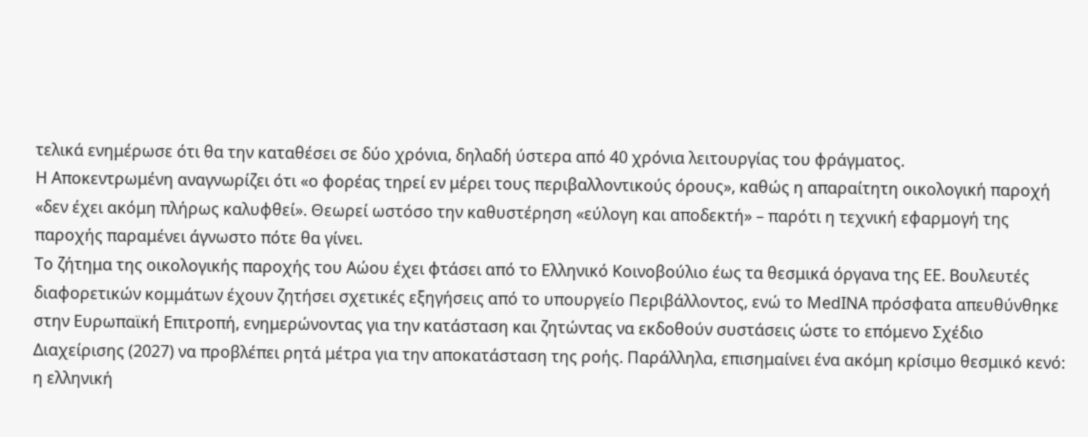τελικά ενημέρωσε ότι θα την καταθέσει σε δύο χρόνια, δηλαδή ύστερα από 40 χρόνια λειτουργίας του φράγματος.
Η Αποκεντρωμένη αναγνωρίζει ότι «ο φορέας τηρεί εν μέρει τους περιβαλλοντικούς όρους», καθώς η απαραίτητη οικολογική παροχή «δεν έχει ακόμη πλήρως καλυφθεί». Θεωρεί ωστόσο την καθυστέρηση «εύλογη και αποδεκτή» – παρότι η τεχνική εφαρμογή της παροχής παραμένει άγνωστο πότε θα γίνει.
Το ζήτημα της οικολογικής παροχής του Αώου έχει φτάσει από το Ελληνικό Κοινοβούλιο έως τα θεσμικά όργανα της ΕΕ. Βουλευτές διαφορετικών κομμάτων έχουν ζητήσει σχετικές εξηγήσεις από το υπουργείο Περιβάλλοντος, ενώ το MedINA πρόσφατα απευθύνθηκε στην Ευρωπαϊκή Επιτροπή, ενημερώνοντας για την κατάσταση και ζητώντας να εκδοθούν συστάσεις ώστε το επόμενο Σχέδιο Διαχείρισης (2027) να προβλέπει ρητά μέτρα για την αποκατάσταση της ροής. Παράλληλα, επισημαίνει ένα ακόμη κρίσιμο θεσμικό κενό: η ελληνική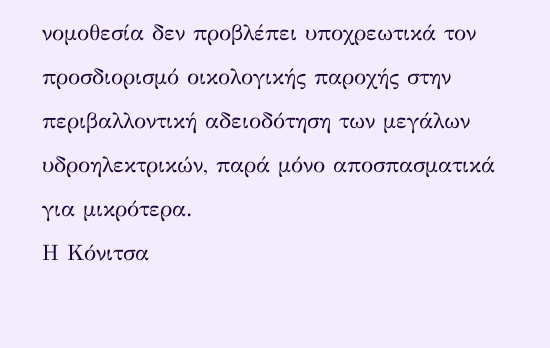νομοθεσία δεν προβλέπει υποχρεωτικά τον προσδιορισμό οικολογικής παροχής στην περιβαλλοντική αδειοδότηση των μεγάλων υδροηλεκτρικών, παρά μόνο αποσπασματικά για μικρότερα.
Η Κόνιτσα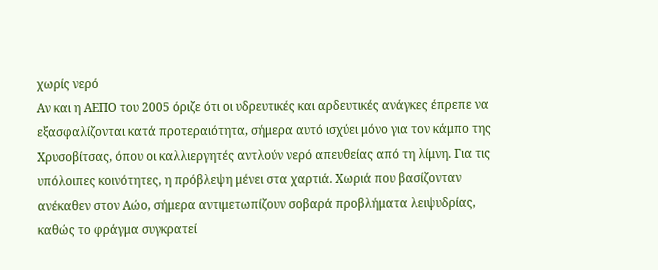χωρίς νερό
Αν και η ΑΕΠΟ του 2005 όριζε ότι οι υδρευτικές και αρδευτικές ανάγκες έπρεπε να εξασφαλίζονται κατά προτεραιότητα, σήμερα αυτό ισχύει μόνο για τον κάμπο της Χρυσοβίτσας, όπου οι καλλιεργητές αντλούν νερό απευθείας από τη λίμνη. Για τις υπόλοιπες κοινότητες, η πρόβλεψη μένει στα χαρτιά. Χωριά που βασίζονταν ανέκαθεν στον Αώο, σήμερα αντιμετωπίζουν σοβαρά προβλήματα λειψυδρίας, καθώς το φράγμα συγκρατεί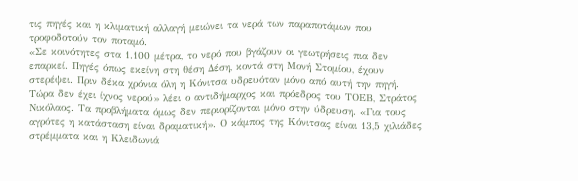τις πηγές και η κλιματική αλλαγή μειώνει τα νερά των παραποτάμων που τροφοδοτούν τον ποταμό.
«Σε κοινότητες στα 1.100 μέτρα, το νερό που βγάζουν οι γεωτρήσεις πια δεν επαρκεί. Πηγές όπως εκείνη στη θέση Δέση, κοντά στη Μονή Στομίου, έχουν στερέψει. Πριν δέκα χρόνια όλη η Κόνιτσα υδρευόταν μόνο από αυτή την πηγή. Τώρα δεν έχει ίχνος νερού» λέει ο αντιδήμαρχος και πρόεδρος του ΤΟΕΒ, Στράτος Νικόλαος. Τα προβλήματα όμως δεν περιορίζονται μόνο στην ύδρευση. «Για τους αγρότες η κατάσταση είναι δραματική». Ο κάμπος της Κόνιτσας είναι 13,5 χιλιάδες στρέμματα και η Κλειδωνιά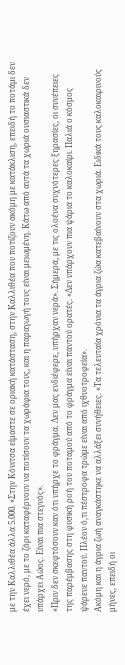με την Καλλιθέα άλλα 5.000. «Στην Κόνιτσα είμαστε σε οριακή κατάσταση, στην Καλλιθέα που ποτίζουν ακόμη με κατάκλιση, επειδή το ποτάμι δεν έχει νερό, με το ζόρι καταφέρνουν να ποτίσουν τα χωράφια τους, και η παραγωγή τους είναι μειωμένη. Κάτω από αυτά τα χωριά ουσιαστικά δεν υπάρχει Αώος. Είναι πια στεγνός».
«Πριν δεν σκεφτόσουν καν ότι υπήρχε το φράγμα. Δεν μας ενδιέφερε, υπήρχαν νερά». Σήμερα, με τις ολοένα συχνότερες ξηρασίες, οι συνέπειες της παρέμβασης στη φυσική ροή του ποταμού από το φράγμα είναι παντού ορατές. «Δεν υπάρχουν πια ψάρια το καλοκαίρι. Παλιά ο κόσμος ψάρευε παντού. Πλέον ό,τι πέστροφα τρώμε είναι από ιχθυοτροφεία».
Ακόμη και η άγρια ζωή αναγκάστηκε να αλλάξει συνήθειες. «Τα τελευταία χρόνια τα άγρια ζώα κατεβαίνουν στα χωριά. Ειδικά τους καλοκαιρινούς μήνες, επειδή οι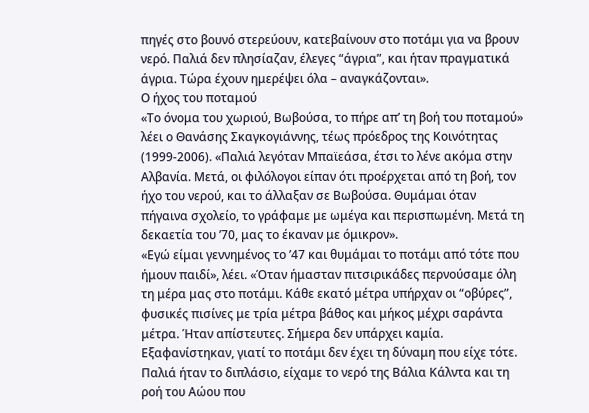πηγές στο βουνό στερεύουν, κατεβαίνουν στο ποτάμι για να βρουν νερό. Παλιά δεν πλησίαζαν, έλεγες “άγρια”, και ήταν πραγματικά άγρια. Τώρα έχουν ημερέψει όλα – αναγκάζονται».
Ο ήχος του ποταμού
«Το όνομα του χωριού, Βωβούσα, το πήρε απ’ τη βοή του ποταμού» λέει ο Θανάσης Σκαγκογιάννης, τέως πρόεδρος της Κοινότητας (1999-2006). «Παλιά λεγόταν Μπαϊεάσα, έτσι το λένε ακόμα στην Αλβανία. Μετά, οι φιλόλογοι είπαν ότι προέρχεται από τη βοή, τον ήχο του νερού, και το άλλαξαν σε Βωβούσα. Θυμάμαι όταν πήγαινα σχολείο, το γράφαμε με ωμέγα και περισπωμένη. Μετά τη δεκαετία του ’70, μας το έκαναν με όμικρον».
«Εγώ είμαι γεννημένος το ’47 και θυμάμαι το ποτάμι από τότε που ήμουν παιδί», λέει. «Όταν ήμασταν πιτσιρικάδες περνούσαμε όλη τη μέρα μας στο ποτάμι. Κάθε εκατό μέτρα υπήρχαν οι “οβύρες”, φυσικές πισίνες με τρία μέτρα βάθος και μήκος μέχρι σαράντα μέτρα. Ήταν απίστευτες. Σήμερα δεν υπάρχει καμία. Εξαφανίστηκαν, γιατί το ποτάμι δεν έχει τη δύναμη που είχε τότε. Παλιά ήταν το διπλάσιο, είχαμε το νερό της Βάλια Κάλντα και τη ροή του Αώου που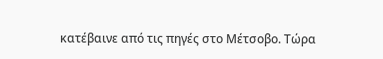κατέβαινε από τις πηγές στο Μέτσοβο. Τώρα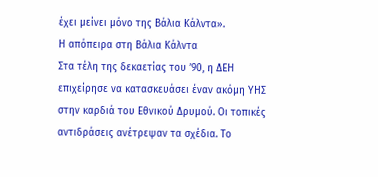έχει μείνει μόνο της Βάλια Κάλντα».
Η απόπειρα στη Βάλια Κάλντα
Στα τέλη της δεκαετίας του ’90, η ΔΕΗ επιχείρησε να κατασκευάσει έναν ακόμη ΥΗΣ στην καρδιά του Εθνικού Δρυμού. Οι τοπικές αντιδράσεις ανέτρεψαν τα σχέδια. Το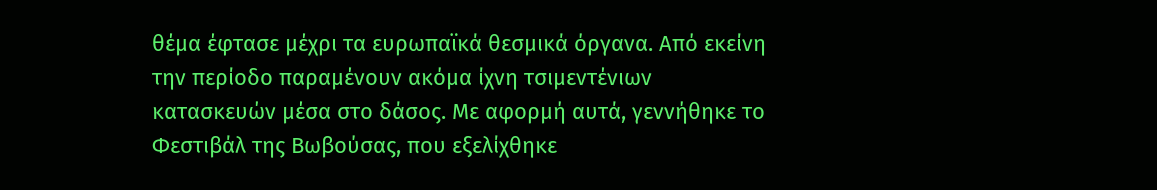θέμα έφτασε μέχρι τα ευρωπαϊκά θεσμικά όργανα. Από εκείνη την περίοδο παραμένουν ακόμα ίχνη τσιμεντένιων κατασκευών μέσα στο δάσος. Με αφορμή αυτά, γεννήθηκε το Φεστιβάλ της Βωβούσας, που εξελίχθηκε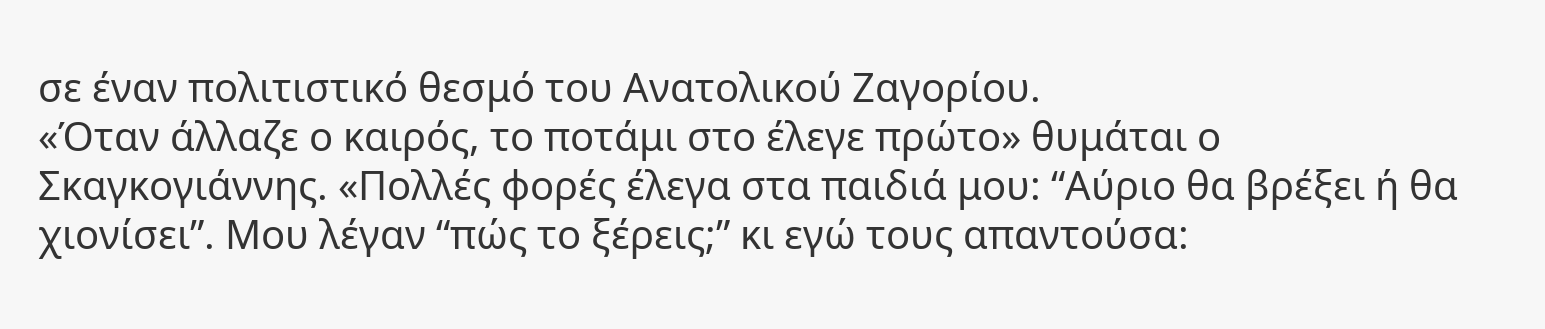σε έναν πολιτιστικό θεσμό του Ανατολικού Ζαγορίου.
«Όταν άλλαζε ο καιρός, το ποτάμι στο έλεγε πρώτο» θυμάται ο Σκαγκογιάννης. «Πολλές φορές έλεγα στα παιδιά μου: “Αύριο θα βρέξει ή θα χιονίσει”. Μου λέγαν “πώς το ξέρεις;” κι εγώ τους απαντούσα: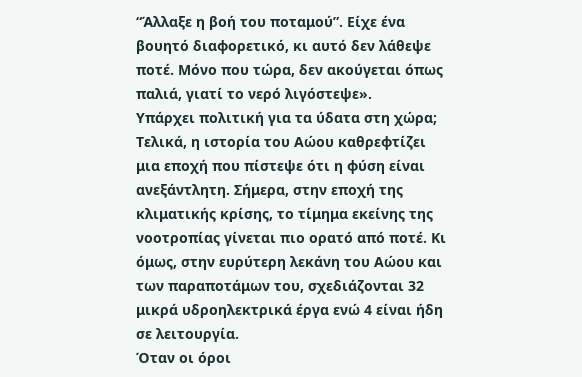“Άλλαξε η βοή του ποταμού”. Είχε ένα βουητό διαφορετικό, κι αυτό δεν λάθεψε ποτέ. Μόνο που τώρα, δεν ακούγεται όπως παλιά, γιατί το νερό λιγόστεψε».
Υπάρχει πολιτική για τα ύδατα στη χώρα;
Τελικά, η ιστορία του Αώου καθρεφτίζει μια εποχή που πίστεψε ότι η φύση είναι ανεξάντλητη. Σήμερα, στην εποχή της κλιματικής κρίσης, το τίμημα εκείνης της νοοτροπίας γίνεται πιο ορατό από ποτέ. Κι όμως, στην ευρύτερη λεκάνη του Αώου και των παραποτάμων του, σχεδιάζονται 32 μικρά υδροηλεκτρικά έργα ενώ 4 είναι ήδη σε λειτουργία.
Όταν οι όροι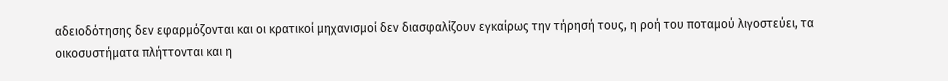αδειοδότησης δεν εφαρμόζονται και οι κρατικοί μηχανισμοί δεν διασφαλίζουν εγκαίρως την τήρησή τους, η ροή του ποταμού λιγοστεύει, τα οικοσυστήματα πλήττονται και η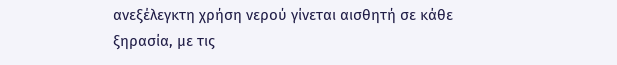ανεξέλεγκτη χρήση νερού γίνεται αισθητή σε κάθε ξηρασία, με τις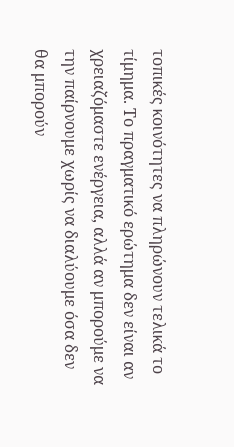τοπικές κοινότητες να πληρώνουν τελικά το τίμημα. Το πραγματικό ερώτημα δεν είναι αν χρειαζόμαστε ενέργεια, αλλά αν μπορούμε να την παίρνουμε χωρίς να διαλύουμε όσα δεν θα μπορούν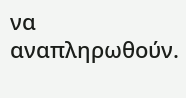να αναπληρωθούν.